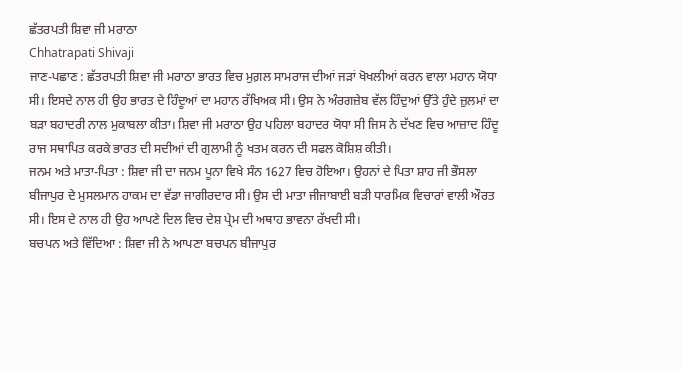ਛੱਤਰਪਤੀ ਸ਼ਿਵਾ ਜੀ ਮਰਾਠਾ
Chhatrapati Shivaji
ਜਾਣ-ਪਛਾਣ : ਛੱਤਰਪਤੀ ਸ਼ਿਵਾ ਜੀ ਮਰਾਠਾ ਭਾਰਤ ਵਿਚ ਮੁਗ਼ਲ ਸਾਮਰਾਜ ਦੀਆਂ ਜੜਾਂ ਖੋਖਲੀਆਂ ਕਰਨ ਵਾਲਾ ਮਹਾਨ ਯੋਧਾ ਸੀ। ਇਸਦੇ ਨਾਲ ਹੀ ਉਹ ਭਾਰਤ ਦੇ ਹਿੰਦੂਆਂ ਦਾ ਮਹਾਨ ਰੱਖਿਅਕ ਸੀ। ਉਸ ਨੇ ਅੰਰਗਜ਼ੇਬ ਵੱਲ ਹਿੰਦੁਆਂ ਉੱਤੇ ਹੁੰਦੇ ਜ਼ੁਲਮਾਂ ਦਾ ਬੜਾ ਬਹਾਦਰੀ ਨਾਲ ਮੁਕਾਬਲਾ ਕੀਤਾ। ਸ਼ਿਵਾ ਜੀ ਮਰਾਠਾ ਉਹ ਪਹਿਲਾ ਬਹਾਦਰ ਯੋਧਾ ਸੀ ਜਿਸ ਨੇ ਦੱਖਣ ਵਿਚ ਆਜ਼ਾਦ ਹਿੰਦੂ ਰਾਜ ਸਥਾਪਿਤ ਕਰਕੇ ਭਾਰਤ ਦੀ ਸਦੀਆਂ ਦੀ ਗੁਲਾਮੀ ਨੂੰ ਖਤਮ ਕਰਨ ਦੀ ਸਫਲ ਕੋਸ਼ਿਸ਼ ਕੀਤੀ।
ਜਨਮ ਅਤੇ ਮਾਤਾ-ਪਿਤਾ : ਸ਼ਿਵਾ ਜੀ ਦਾ ਜਨਮ ਪੂਨਾ ਵਿਖੇ ਸੰਨ 1627 ਵਿਚ ਹੋਇਆ। ਉਹਨਾਂ ਦੇ ਪਿਤਾ ਸ਼ਾਹ ਜੀ ਭੌਸਲਾ ਬੀਜਾਪੁਰ ਦੇ ਮੁਸਲਮਾਨ ਹਾਕਮ ਦਾ ਵੱਡਾ ਜਾਗੀਰਦਾਰ ਸੀ। ਉਸ ਦੀ ਮਾਤਾ ਜੀਜਾਬਾਈ ਬੜੀ ਧਾਰਮਿਕ ਵਿਚਾਰਾਂ ਵਾਲੀ ਔਰਤ ਸੀ। ਇਸ ਦੇ ਨਾਲ ਹੀ ਉਹ ਆਪਣੇ ਦਿਲ ਵਿਚ ਦੇਸ਼ ਪ੍ਰੇਮ ਦੀ ਅਥਾਹ ਭਾਵਨਾ ਰੱਖਦੀ ਸੀ।
ਬਚਪਨ ਅਤੇ ਵਿੱਦਿਆ : ਸ਼ਿਵਾ ਜੀ ਨੇ ਆਪਣਾ ਬਚਪਨ ਬੀਜਾਪੁਰ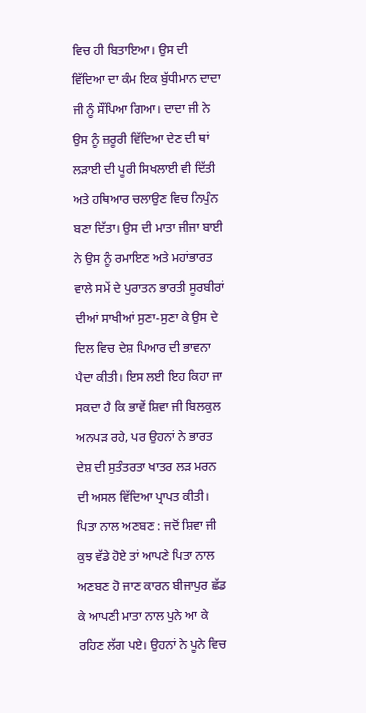ਵਿਚ ਹੀ ਬਿਤਾਇਆ। ਉਸ ਦੀ ਵਿੱਦਿਆ ਦਾ ਕੰਮ ਇਕ ਬੁੱਧੀਮਾਨ ਦਾਦਾ ਜੀ ਨੂੰ ਸੌਂਪਿਆ ਗਿਆ। ਦਾਦਾ ਜੀ ਨੇ ਉਸ ਨੂੰ ਜ਼ਰੂਰੀ ਵਿੱਦਿਆ ਦੇਣ ਦੀ ਥਾਂ ਲੜਾਈ ਦੀ ਪੂਰੀ ਸਿਖਲਾਈ ਵੀ ਦਿੱਤੀ ਅਤੇ ਹਥਿਆਰ ਚਲਾਉਣ ਵਿਚ ਨਿਪੁੰਨ ਬਣਾ ਦਿੱਤਾ। ਉਸ ਦੀ ਮਾਤਾ ਜੀਜਾ ਬਾਈ ਨੇ ਉਸ ਨੂੰ ਰਮਾਇਣ ਅਤੇ ਮਹਾਂਭਾਰਤ ਵਾਲੇ ਸਮੇਂ ਦੇ ਪੁਰਾਤਨ ਭਾਰਤੀ ਸੂਰਬੀਰਾਂ ਦੀਆਂ ਸਾਖੀਆਂ ਸੁਣਾ-ਸੁਣਾ ਕੇ ਉਸ ਦੇ ਦਿਲ ਵਿਚ ਦੇਸ਼ ਪਿਆਰ ਦੀ ਭਾਵਨਾ ਪੈਦਾ ਕੀਤੀ। ਇਸ ਲਈ ਇਹ ਕਿਹਾ ਜਾ ਸਕਦਾ ਹੈ ਕਿ ਭਾਵੇਂ ਸ਼ਿਵਾ ਜੀ ਬਿਲਕੁਲ ਅਨਪੜ ਰਹੇ, ਪਰ ਉਹਨਾਂ ਨੇ ਭਾਰਤ ਦੇਸ਼ ਦੀ ਸੁਤੰਤਰਤਾ ਖਾਤਰ ਲੜ ਮਰਨ ਦੀ ਅਸਲ ਵਿੱਦਿਆ ਪ੍ਰਾਪਤ ਕੀਤੀ।
ਪਿਤਾ ਨਾਲ ਅਣਬਣ : ਜਦੋਂ ਸ਼ਿਵਾ ਜੀ ਕੁਝ ਵੱਡੇ ਹੋਏ ਤਾਂ ਆਪਣੇ ਪਿਤਾ ਨਾਲ ਅਣਬਣ ਹੋ ਜਾਣ ਕਾਰਨ ਬੀਜਾਪੁਰ ਛੱਡ ਕੇ ਆਪਣੀ ਮਾਤਾ ਨਾਲ ਪੁਨੇ ਆ ਕੇ ਰਹਿਣ ਲੱਗ ਪਏ। ਉਹਨਾਂ ਨੇ ਪੂਨੇ ਵਿਚ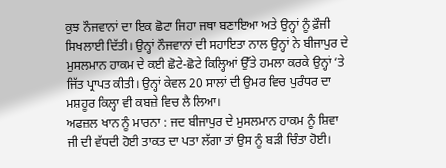ਕੁਝ ਨੌਜਵਾਨਾਂ ਦਾ ਇਕ ਛੋਟਾ ਜਿਹਾ ਜਥਾ ਬਣਾਇਆ ਅਤੇ ਉਨ੍ਹਾਂ ਨੂੰ ਫ਼ੌਜੀ ਸਿਖਲਾਈ ਦਿੱਤੀ। ਉਨ੍ਹਾਂ ਨੌਜਵਾਨਾਂ ਦੀ ਸਹਾਇਤਾ ਨਾਲ ਉਨ੍ਹਾਂ ਨੇ ਬੀਜਾਪੁਰ ਦੇ ਮੁਸਲਮਾਨ ਹਾਕਮ ਦੇ ਕਈ ਛੋਟੇ-ਛੋਟੇ ਕਿਲ੍ਹਿਆਂ ਉੱਤੇ ਹਮਲਾ ਕਰਕੇ ਉਨ੍ਹਾਂ ‘ਤੇ ਜਿੱਤ ਪ੍ਰਾਪਤ ਕੀਤੀ। ਉਨ੍ਹਾਂ ਕੇਵਲ 20 ਸਾਲਾਂ ਦੀ ਉਮਰ ਵਿਚ ਪੁਰੰਧਰ ਦਾ ਮਸ਼ਹੂਰ ਕਿਲ੍ਹਾ ਵੀ ਕਬਜ਼ੇ ਵਿਚ ਲੈ ਲਿਆ।
ਅਫਜ਼ਲ ਖਾਨ ਨੂੰ ਮਾਰਨਾ : ਜਦ ਬੀਜਾਪੁਰ ਦੇ ਮੁਸਲਮਾਨ ਹਾਕਮ ਨੂੰ ਸ਼ਿਵਾ ਜੀ ਦੀ ਵੱਧਦੀ ਹੋਈ ਤਾਕਤ ਦਾ ਪਤਾ ਲੱਗਾ ਤਾਂ ਉਸ ਨੂੰ ਬੜੀ ਚਿੰਤਾ ਹੋਈ।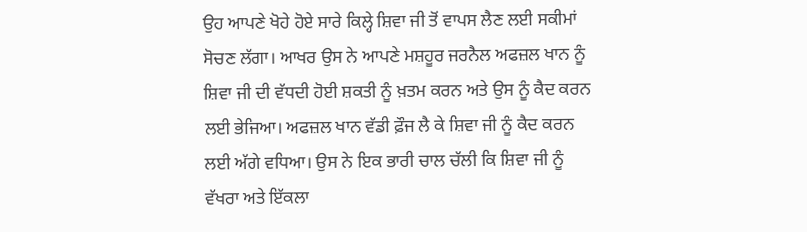ਉਹ ਆਪਣੇ ਖੋਹੇ ਹੋਏ ਸਾਰੇ ਕਿਲ੍ਹੇ ਸ਼ਿਵਾ ਜੀ ਤੋਂ ਵਾਪਸ ਲੈਣ ਲਈ ਸਕੀਮਾਂ ਸੋਚਣ ਲੱਗਾ। ਆਖਰ ਉਸ ਨੇ ਆਪਣੇ ਮਸ਼ਹੂਰ ਜਰਨੈਲ ਅਫਜ਼ਲ ਖਾਨ ਨੂੰ ਸ਼ਿਵਾ ਜੀ ਦੀ ਵੱਧਦੀ ਹੋਈ ਸ਼ਕਤੀ ਨੂੰ ਖ਼ਤਮ ਕਰਨ ਅਤੇ ਉਸ ਨੂੰ ਕੈਦ ਕਰਨ ਲਈ ਭੇਜਿਆ। ਅਫਜ਼ਲ ਖਾਨ ਵੱਡੀ ਫ਼ੌਜ ਲੈ ਕੇ ਸ਼ਿਵਾ ਜੀ ਨੂੰ ਕੈਦ ਕਰਨ ਲਈ ਅੱਗੇ ਵਧਿਆ। ਉਸ ਨੇ ਇਕ ਭਾਰੀ ਚਾਲ ਚੱਲੀ ਕਿ ਸ਼ਿਵਾ ਜੀ ਨੂੰ ਵੱਖਰਾ ਅਤੇ ਇੱਕਲਾ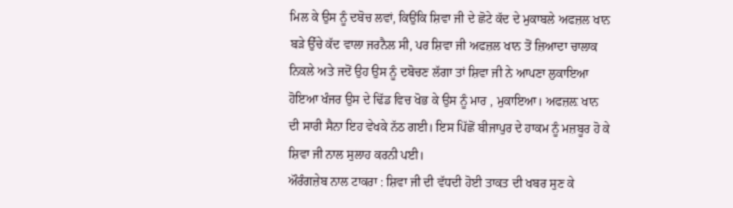ਮਿਲ ਕੇ ਉਸ ਨੂੰ ਦਬੋਚ ਲਵਾਂ, ਕਿਉਂਕਿ ਸ਼ਿਵਾ ਜੀ ਦੇ ਛੋਟੇ ਕੱਦ ਦੇ ਮੁਕਾਬਲੇ ਅਫਜ਼ਲ ਖਾਨ ਬੜੇ ਉੱਚੇ ਕੱਦ ਵਾਲਾ ਜਰਨੈਲ ਸੀ, ਪਰ ਸ਼ਿਵਾ ਜੀ ਅਫਜ਼ਲ ਖਾਨ ਤੋਂ ਜ਼ਿਆਦਾ ਚਾਲਾਕ ਨਿਕਲੇ ਅਤੇ ਜਦੋਂ ਉਹ ਉਸ ਨੂੰ ਦਬੋਚਣ ਲੱਗਾ ਤਾਂ ਸ਼ਿਵਾ ਜੀ ਨੇ ਆਪਣਾ ਲੁਕਾਇਆ ਹੋਇਆ ਖੰਜਰ ਉਸ ਦੇ ਢਿੱਡ ਵਿਚ ਖੋਭ ਕੇ ਉਸ ਨੂੰ ਮਾਰ , ਮੁਕਾਇਆ। ਅਫਜ਼ਲ਼ ਖਾਨ ਦੀ ਸਾਰੀ ਸੈਨਾ ਇਹ ਵੇਖਕੇ ਨੱਠ ਗਈ। ਇਸ ਪਿੱਛੋਂ ਬੀਜਾਪੁਰ ਦੇ ਹਾਕਮ ਨੂੰ ਮਜ਼ਬੂਰ ਹੋ ਕੇ ਸ਼ਿਵਾ ਜੀ ਨਾਲ ਸੁਲਾਹ ਕਰਨੀ ਪਈ।
ਔਰੰਗਜ਼ੇਬ ਨਾਲ ਟਾਕਰਾ : ਸ਼ਿਵਾ ਜੀ ਦੀ ਵੱਧਦੀ ਹੋਈ ਤਾਕਤ ਦੀ ਖਬਰ ਸੁਣ ਕੇ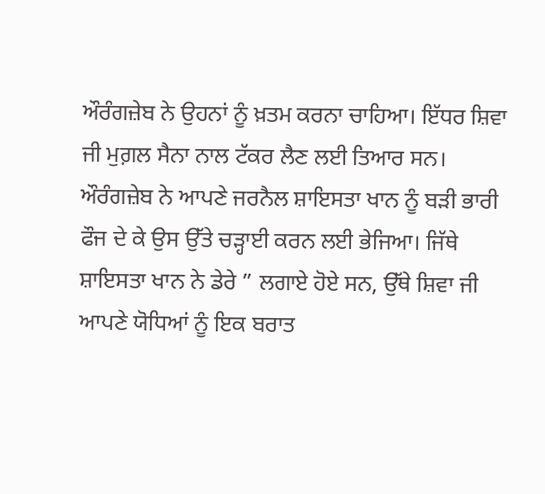ਔਰੰਗਜ਼ੇਬ ਨੇ ਉਹਨਾਂ ਨੂੰ ਖ਼ਤਮ ਕਰਨਾ ਚਾਹਿਆ। ਇੱਧਰ ਸ਼ਿਵਾ ਜੀ ਮੁਗ਼ਲ ਸੈਨਾ ਨਾਲ ਟੱਕਰ ਲੈਣ ਲਈ ਤਿਆਰ ਸਨ। ਔਰੰਗਜ਼ੇਬ ਨੇ ਆਪਣੇ ਜਰਨੈਲ ਸ਼ਾਇਸਤਾ ਖਾਨ ਨੂੰ ਬੜੀ ਭਾਰੀ ਫੌਜ ਦੇ ਕੇ ਉਸ ਉੱਤੇ ਚੜ੍ਹਾਈ ਕਰਨ ਲਈ ਭੇਜਿਆ। ਜਿੱਥੇ ਸ਼ਾਇਸਤਾ ਖਾਨ ਨੇ ਡੇਰੇ ” ਲਗਾਏ ਹੋਏ ਸਨ, ਉੱਥੇ ਸ਼ਿਵਾ ਜੀ ਆਪਣੇ ਯੋਧਿਆਂ ਨੂੰ ਇਕ ਬਰਾਤ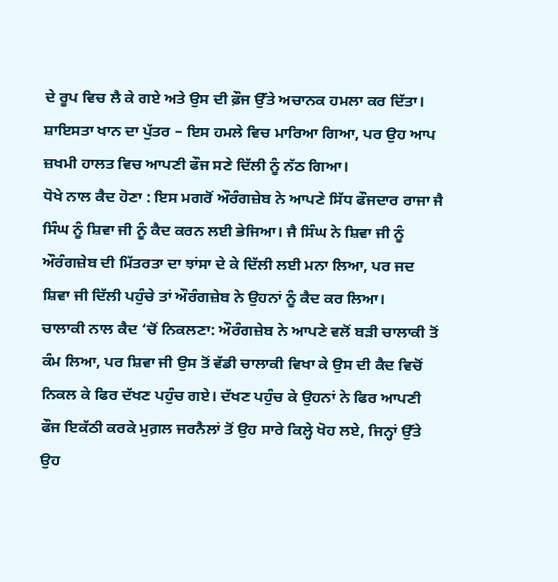ਦੇ ਰੂਪ ਵਿਚ ਲੈ ਕੇ ਗਏ ਅਤੇ ਉਸ ਦੀ ਫ਼ੌਜ ਉੱਤੇ ਅਚਾਨਕ ਹਮਲਾ ਕਰ ਦਿੱਤਾ। ਸ਼ਾਇਸਤਾ ਖਾਨ ਦਾ ਪੁੱਤਰ – ਇਸ ਹਮਲੇ ਵਿਚ ਮਾਰਿਆ ਗਿਆ, ਪਰ ਉਹ ਆਪ ਜ਼ਖਮੀ ਹਾਲਤ ਵਿਚ ਆਪਣੀ ਫੌਜ ਸਣੇ ਦਿੱਲੀ ਨੂੰ ਨੱਠ ਗਿਆ।
ਧੋਖੇ ਨਾਲ ਕੈਦ ਹੋਣਾ : ਇਸ ਮਗਰੋਂ ਔਰੰਗਜ਼ੇਬ ਨੇ ਆਪਣੇ ਸਿੱਧ ਫੌਜਦਾਰ ਰਾਜਾ ਜੈ ਸਿੰਘ ਨੂੰ ਸ਼ਿਵਾ ਜੀ ਨੂੰ ਕੈਦ ਕਰਨ ਲਈ ਭੇਜਿਆ। ਜੈ ਸਿੰਘ ਨੇ ਸ਼ਿਵਾ ਜੀ ਨੂੰ ਔਰੰਗਜ਼ੇਬ ਦੀ ਮਿੱਤਰਤਾ ਦਾ ਝਾਂਸਾ ਦੇ ਕੇ ਦਿੱਲੀ ਲਈ ਮਨਾ ਲਿਆ, ਪਰ ਜਦ ਸ਼ਿਵਾ ਜੀ ਦਿੱਲੀ ਪਹੁੰਚੇ ਤਾਂ ਔਰੰਗਜ਼ੇਬ ਨੇ ਉਹਨਾਂ ਨੂੰ ਕੈਦ ਕਰ ਲਿਆ।
ਚਾਲਾਕੀ ਨਾਲ ਕੈਦ ‘ਚੋਂ ਨਿਕਲਣਾ: ਔਰੰਗਜ਼ੇਬ ਨੇ ਆਪਣੇ ਵਲੋਂ ਬੜੀ ਚਾਲਾਕੀ ਤੋਂ ਕੰਮ ਲਿਆ, ਪਰ ਸ਼ਿਵਾ ਜੀ ਉਸ ਤੋਂ ਵੱਡੀ ਚਾਲਾਕੀ ਵਿਖਾ ਕੇ ਉਸ ਦੀ ਕੈਦ ਵਿਚੋਂ ਨਿਕਲ ਕੇ ਫਿਰ ਦੱਖਣ ਪਹੁੰਚ ਗਏ। ਦੱਖਣ ਪਹੁੰਚ ਕੇ ਉਹਨਾਂ ਨੇ ਫਿਰ ਆਪਣੀ ਫੌਜ ਇਕੱਠੀ ਕਰਕੇ ਮੁਗ਼ਲ ਜਰਨੈਲਾਂ ਤੋਂ ਉਹ ਸਾਰੇ ਕਿਲ੍ਹੇ ਖੋਹ ਲਏ, ਜਿਨ੍ਹਾਂ ਉੱਤੇ ਉਹ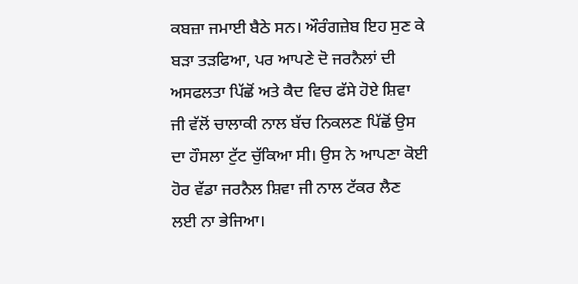ਕਬਜ਼ਾ ਜਮਾਈ ਬੈਠੇ ਸਨ। ਔਰੰਗਜ਼ੇਬ ਇਹ ਸੁਣ ਕੇ ਬੜਾ ਤੜਫਿਆ, ਪਰ ਆਪਣੇ ਦੋ ਜਰਨੈਲਾਂ ਦੀ ਅਸਫਲਤਾ ਪਿੱਛੋਂ ਅਤੇ ਕੈਦ ਵਿਚ ਫੱਸੇ ਹੋਏ ਸ਼ਿਵਾ ਜੀ ਵੱਲੋਂ ਚਾਲਾਕੀ ਨਾਲ ਬੱਚ ਨਿਕਲਣ ਪਿੱਛੋਂ ਉਸ ਦਾ ਹੌਸਲਾ ਟੁੱਟ ਚੁੱਕਿਆ ਸੀ। ਉਸ ਨੇ ਆਪਣਾ ਕੋਈ ਹੋਰ ਵੱਡਾ ਜਰਨੈਲ ਸ਼ਿਵਾ ਜੀ ਨਾਲ ਟੱਕਰ ਲੈਣ ਲਈ ਨਾ ਭੇਜਿਆ।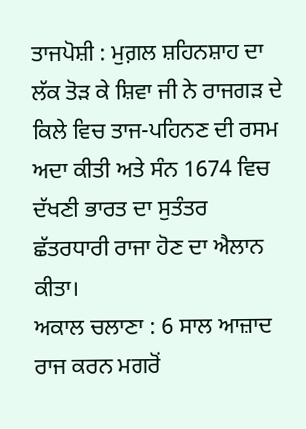ਤਾਜਪੋਸ਼ੀ : ਮੁਗ਼ਲ ਸ਼ਹਿਨਸ਼ਾਹ ਦਾ ਲੱਕ ਤੋੜ ਕੇ ਸ਼ਿਵਾ ਜੀ ਨੇ ਰਾਜਗੜ ਦੇ ਕਿਲੇ ਵਿਚ ਤਾਜ-ਪਹਿਨਣ ਦੀ ਰਸਮ ਅਦਾ ਕੀਤੀ ਅਤੇ ਸੰਨ 1674 ਵਿਚ ਦੱਖਣੀ ਭਾਰਤ ਦਾ ਸੁਤੰਤਰ ਛੱਤਰਧਾਰੀ ਰਾਜਾ ਹੋਣ ਦਾ ਐਲਾਨ ਕੀਤਾ।
ਅਕਾਲ ਚਲਾਣਾ : 6 ਸਾਲ ਆਜ਼ਾਦ ਰਾਜ ਕਰਨ ਮਗਰੋਂ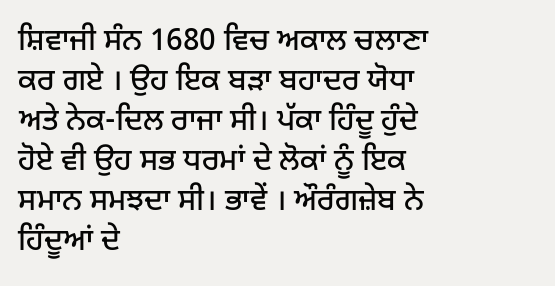ਸ਼ਿਵਾਜੀ ਸੰਨ 1680 ਵਿਚ ਅਕਾਲ ਚਲਾਣਾ ਕਰ ਗਏ । ਉਹ ਇਕ ਬੜਾ ਬਹਾਦਰ ਯੋਧਾ ਅਤੇ ਨੇਕ-ਦਿਲ ਰਾਜਾ ਸੀ। ਪੱਕਾ ਹਿੰਦੂ ਹੁੰਦੇ ਹੋਏ ਵੀ ਉਹ ਸਭ ਧਰਮਾਂ ਦੇ ਲੋਕਾਂ ਨੂੰ ਇਕ ਸਮਾਨ ਸਮਝਦਾ ਸੀ। ਭਾਵੇਂ । ਔਰੰਗਜ਼ੇਬ ਨੇ ਹਿੰਦੂਆਂ ਦੇ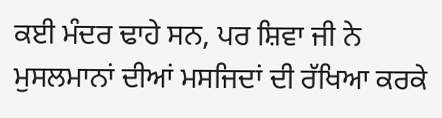ਕਈ ਮੰਦਰ ਢਾਹੇ ਸਨ, ਪਰ ਸ਼ਿਵਾ ਜੀ ਨੇ ਮੁਸਲਮਾਨਾਂ ਦੀਆਂ ਮਸਜਿਦਾਂ ਦੀ ਰੱਖਿਆ ਕਰਕੇ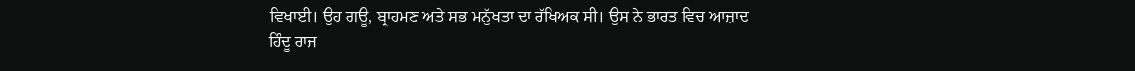ਵਿਖਾਈ। ਉਹ ਗਊ, ਬ੍ਰਾਹਮਣ ਅਤੇ ਸਭ ਮਨੁੱਖਤਾ ਦਾ ਰੱਖਿਅਕ ਸੀ। ਉਸ ਨੇ ਭਾਰਤ ਵਿਚ ਆਜ਼ਾਦ ਹਿੰਦੂ ਰਾਜ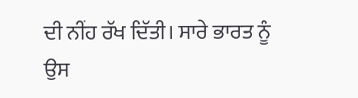ਦੀ ਨੀਂਹ ਰੱਖ ਦਿੱਤੀ। ਸਾਰੇ ਭਾਰਤ ਨੂੰ ਉਸ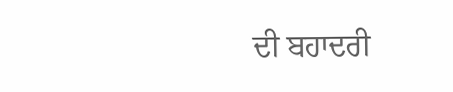ਦੀ ਬਹਾਦਰੀ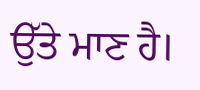ਉੱਤੇ ਮਾਣ ਹੈ।